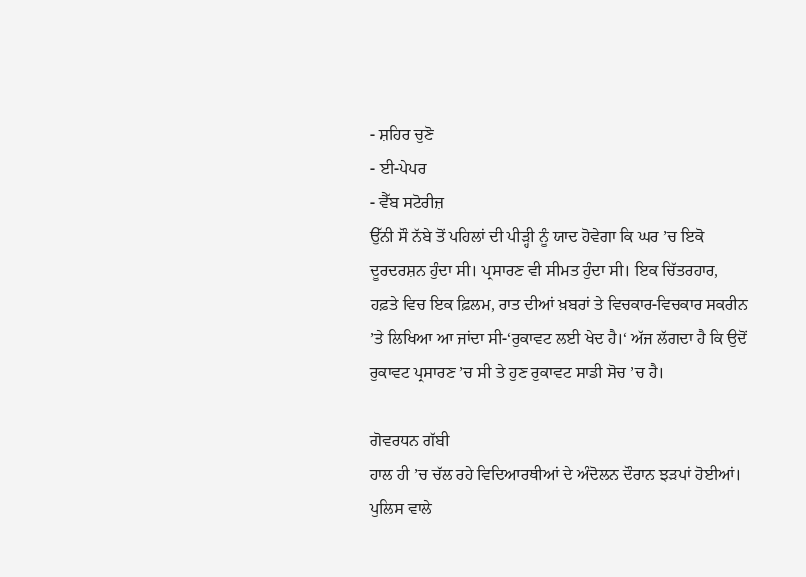- ਸ਼ਹਿਰ ਚੁਣੋ
- ਈ-ਪੇਪਰ
- ਵੈੱਬ ਸਟੋਰੀਜ਼
ਉੱਨੀ ਸੌ ਨੱਬੇ ਤੋਂ ਪਹਿਲਾਂ ਦੀ ਪੀੜ੍ਹੀ ਨੂੰ ਯਾਦ ਹੋਵੇਗਾ ਕਿ ਘਰ ’ਚ ਇਕੋ ਦੂਰਦਰਸ਼ਨ ਹੁੰਦਾ ਸੀ। ਪ੍ਰਸਾਰਣ ਵੀ ਸੀਮਤ ਹੁੰਦਾ ਸੀ। ਇਕ ਚਿੱਤਰਹਾਰ, ਹਫ਼ਤੇ ਵਿਚ ਇਕ ਫ਼ਿਲਮ, ਰਾਤ ਦੀਆਂ ਖ਼ਬਰਾਂ ਤੇ ਵਿਚਕਾਰ-ਵਿਚਕਾਰ ਸਕਰੀਨ ’ਤੇ ਲਿਖਿਆ ਆ ਜਾਂਦਾ ਸੀ-‘ਰੁਕਾਵਟ ਲਈ ਖੇਦ ਹੈ।‘ ਅੱਜ ਲੱਗਦਾ ਹੈ ਕਿ ਉਦੋਂ ਰੁਕਾਵਟ ਪ੍ਰਸਾਰਣ ’ਚ ਸੀ ਤੇ ਹੁਣ ਰੁਕਾਵਟ ਸਾਡੀ ਸੋਚ ’ਚ ਹੈ।

ਗੋਵਰਧਨ ਗੱਬੀ
ਹਾਲ ਹੀ ’ਚ ਚੱਲ ਰਹੇ ਵਿਦਿਆਰਥੀਆਂ ਦੇ ਅੰਦੋਲਨ ਦੌਰਾਨ ਝੜਪਾਂ ਹੋਈਆਂ। ਪੁਲਿਸ ਵਾਲੇ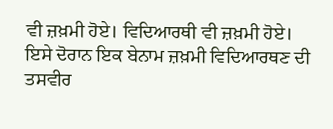ਵੀ ਜ਼ਖ਼ਮੀ ਹੋਏ। ਵਿਦਿਆਰਥੀ ਵੀ ਜ਼ਖ਼ਮੀ ਹੋਏ। ਇਸੇ ਦੋਰਾਨ ਇਕ ਬੇਨਾਮ ਜ਼ਖ਼ਮੀ ਵਿਦਿਆਰਥਣ ਦੀ ਤਸਵੀਰ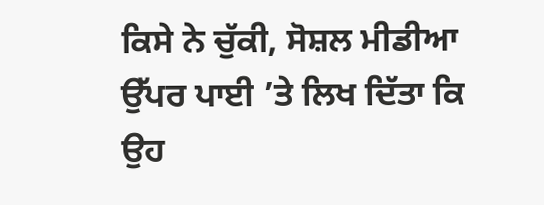ਕਿਸੇ ਨੇ ਚੁੱਕੀ, ਸੋਸ਼ਲ ਮੀਡੀਆ ਉੱਪਰ ਪਾਈ ’ਤੇ ਲਿਖ ਦਿੱਤਾ ਕਿ ਉਹ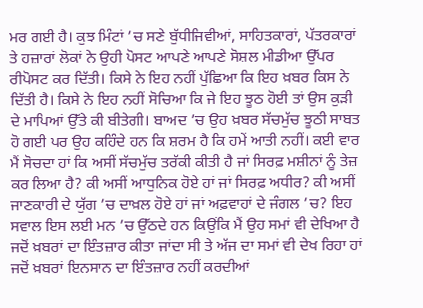ਮਰ ਗਈ ਹੈ। ਕੁਝ ਮਿੰਟਾਂ ’ਚ ਸਣੇ ਬੁੱਧੀਜਿਵੀਆਂ, ਸਾਹਿਤਕਾਰਾਂ, ਪੱਤਰਕਾਰਾਂ ਤੇ ਹਜ਼ਾਰਾਂ ਲੋਕਾਂ ਨੇ ਉਹੀ ਪੋਸਟ ਆਪਣੇ ਆਪਣੇ ਸੋਸ਼ਲ ਮੀਡੀਆ ਉੱਪਰ ਰੀਪੋਸਟ ਕਰ ਦਿੱਤੀ। ਕਿਸੇ ਨੇ ਇਹ ਨਹੀਂ ਪੁੱਛਿਆ ਕਿ ਇਹ ਖ਼ਬਰ ਕਿਸ ਨੇ ਦਿੱਤੀ ਹੈ। ਕਿਸੇ ਨੇ ਇਹ ਨਹੀਂ ਸੋਚਿਆ ਕਿ ਜੇ ਇਹ ਝੂਠ ਹੋਈ ਤਾਂ ਉਸ ਕੁੜੀ ਦੇ ਮਾਪਿਆਂ ਉੱਤੇ ਕੀ ਬੀਤੇਗੀ। ਬਾਅਦ ’ਚ ਉਹ ਖ਼ਬਰ ਸੱਚਮੁੱਚ ਝੂਠੀ ਸਾਬਤ ਹੋ ਗਈ ਪਰ ਉਹ ਕਹਿੰਦੇ ਹਨ ਕਿ ਸ਼ਰਮ ਹੈ ਕਿ ਹਮੇਂ ਆਤੀ ਨਹੀਂ। ਕਈ ਵਾਰ ਮੈਂ ਸੋਚਦਾ ਹਾਂ ਕਿ ਅਸੀਂ ਸੱਚਮੁੱਚ ਤਰੱਕੀ ਕੀਤੀ ਹੈ ਜਾਂ ਸਿਰਫ਼ ਮਸ਼ੀਨਾਂ ਨੂੰ ਤੇਜ਼ ਕਰ ਲਿਆ ਹੈ? ਕੀ ਅਸੀਂ ਆਧੁਨਿਕ ਹੋਏ ਹਾਂ ਜਾਂ ਸਿਰਫ਼ ਅਧੀਰ? ਕੀ ਅਸੀਂ ਜਾਣਕਾਰੀ ਦੇ ਯੁੱਗ ’ਚ ਦਾਖ਼ਲ ਹੋਏ ਹਾਂ ਜਾਂ ਅਫ਼ਵਾਹਾਂ ਦੇ ਜੰਗਲ ’ਚ? ਇਹ ਸਵਾਲ ਇਸ ਲਈ ਮਨ ’ਚ ਉੱਠਦੇ ਹਨ ਕਿਉਂਕਿ ਮੈਂ ਉਹ ਸਮਾਂ ਵੀ ਦੇਖਿਆ ਹੈ ਜਦੋਂ ਖ਼ਬਰਾਂ ਦਾ ਇੰਤਜ਼ਾਰ ਕੀਤਾ ਜਾਂਦਾ ਸੀ ਤੇ ਅੱਜ ਦਾ ਸਮਾਂ ਵੀ ਦੇਖ ਰਿਹਾ ਹਾਂ ਜਦੋਂ ਖ਼ਬਰਾਂ ਇਨਸਾਨ ਦਾ ਇੰਤਜ਼ਾਰ ਨਹੀਂ ਕਰਦੀਆਂ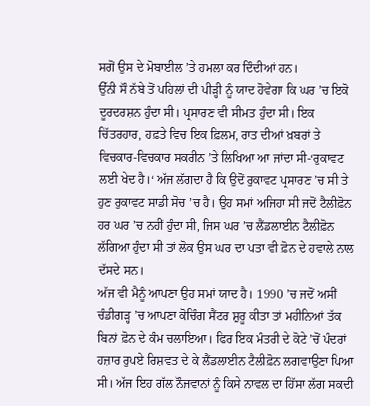ਸਗੋਂ ਉਸ ਦੇ ਮੋਬਾਈਲ ’ਤੇ ਹਮਲਾ ਕਰ ਦਿੰਦੀਆਂ ਹਨ।
ਉੱਨੀ ਸੌ ਨੱਬੇ ਤੋਂ ਪਹਿਲਾਂ ਦੀ ਪੀੜ੍ਹੀ ਨੂੰ ਯਾਦ ਹੋਵੇਗਾ ਕਿ ਘਰ ’ਚ ਇਕੋ ਦੂਰਦਰਸ਼ਨ ਹੁੰਦਾ ਸੀ। ਪ੍ਰਸਾਰਣ ਵੀ ਸੀਮਤ ਹੁੰਦਾ ਸੀ। ਇਕ ਚਿੱਤਰਹਾਰ, ਹਫ਼ਤੇ ਵਿਚ ਇਕ ਫ਼ਿਲਮ, ਰਾਤ ਦੀਆਂ ਖ਼ਬਰਾਂ ਤੇ ਵਿਚਕਾਰ-ਵਿਚਕਾਰ ਸਕਰੀਨ ’ਤੇ ਲਿਖਿਆ ਆ ਜਾਂਦਾ ਸੀ-‘ਰੁਕਾਵਟ ਲਈ ਖੇਦ ਹੈ।‘ ਅੱਜ ਲੱਗਦਾ ਹੈ ਕਿ ਉਦੋਂ ਰੁਕਾਵਟ ਪ੍ਰਸਾਰਣ ’ਚ ਸੀ ਤੇ ਹੁਣ ਰੁਕਾਵਟ ਸਾਡੀ ਸੋਚ ’ਚ ਹੈ। ਉਹ ਸਮਾਂ ਅਜਿਹਾ ਸੀ ਜਦੋਂ ਟੈਲੀਫ਼ੋਨ ਹਰ ਘਰ ’ਚ ਨਹੀਂ ਹੁੰਦਾ ਸੀ, ਜਿਸ ਘਰ ’ਚ ਲੈਂਡਲਾਈਨ ਟੈਲੀਫ਼ੋਨ ਲੱਗਿਆ ਹੁੰਦਾ ਸੀ ਤਾਂ ਲੋਕ ਉਸ ਘਰ ਦਾ ਪਤਾ ਵੀ ਫ਼ੋਨ ਦੇ ਹਵਾਲੇ ਨਾਲ ਦੱਸਦੇ ਸਨ।
ਅੱਜ ਵੀ ਮੈਨੂੰ ਆਪਣਾ ਉਹ ਸਮਾਂ ਯਾਦ ਹੈ। 1990 ’ਚ ਜਦੋਂ ਅਸੀਂ ਚੰਡੀਗੜ੍ਹ ’ਚ ਆਪਣਾ ਕੋਚਿੰਗ ਸੈਂਟਰ ਸ਼ੁਰੂ ਕੀਤਾ ਤਾਂ ਮਹੀਨਿਆਂ ਤੱਕ ਬਿਨਾਂ ਫ਼ੋਨ ਦੇ ਕੰਮ ਚਲਾਇਆ। ਫਿਰ ਇਕ ਮੰਤਰੀ ਦੇ ਕੋਟੇ ’ਚੋਂ ਪੰਦਰਾਂ ਹਜ਼ਾਰ ਰੁਪਏ ਰਿਸ਼ਵਤ ਦੇ ਕੇ ਲੈਂਡਲਾਈਨ ਟੈਲੀਫ਼ੋਨ ਲਗਵਾਉਣਾ ਪਿਆ ਸੀ। ਅੱਜ ਇਹ ਗੱਲ ਨੌਜਵਾਨਾਂ ਨੂੰ ਕਿਸੇ ਨਾਵਲ ਦਾ ਹਿੱਸਾ ਲੱਗ ਸਕਦੀ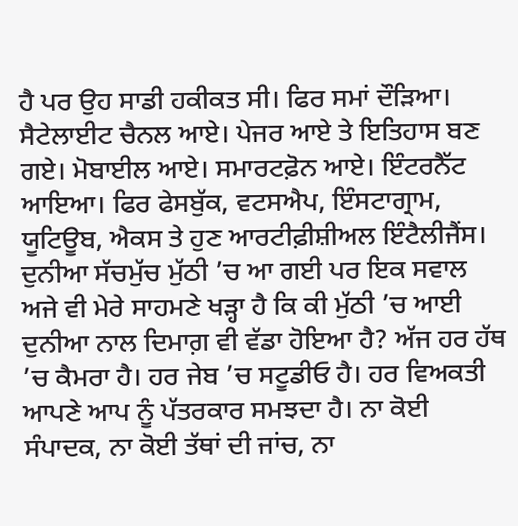ਹੈ ਪਰ ਉਹ ਸਾਡੀ ਹਕੀਕਤ ਸੀ। ਫਿਰ ਸਮਾਂ ਦੌੜਿਆ। ਸੈਟੇਲਾਈਟ ਚੈਨਲ ਆਏ। ਪੇਜਰ ਆਏ ਤੇ ਇਤਿਹਾਸ ਬਣ ਗਏ। ਮੋਬਾਈਲ ਆਏ। ਸਮਾਰਟਫ਼ੋਨ ਆਏ। ਇੰਟਰਨੈੱਟ ਆਇਆ। ਫਿਰ ਫੇਸਬੁੱਕ, ਵਟਸਐਪ, ਇੰਸਟਾਗ੍ਰਾਮ, ਯੂਟਿਊਬ, ਐਕਸ ਤੇ ਹੁਣ ਆਰਟੀਫ਼ੀਸ਼ੀਅਲ ਇੰਟੈਲੀਜੈਂਸ। ਦੁਨੀਆ ਸੱਚਮੁੱਚ ਮੁੱਠੀ ’ਚ ਆ ਗਈ ਪਰ ਇਕ ਸਵਾਲ ਅਜੇ ਵੀ ਮੇਰੇ ਸਾਹਮਣੇ ਖੜ੍ਹਾ ਹੈ ਕਿ ਕੀ ਮੁੱਠੀ ’ਚ ਆਈ ਦੁਨੀਆ ਨਾਲ ਦਿਮਾਗ਼ ਵੀ ਵੱਡਾ ਹੋਇਆ ਹੈ? ਅੱਜ ਹਰ ਹੱਥ ’ਚ ਕੈਮਰਾ ਹੈ। ਹਰ ਜੇਬ ’ਚ ਸਟੂਡੀਓ ਹੈ। ਹਰ ਵਿਅਕਤੀ ਆਪਣੇ ਆਪ ਨੂੰ ਪੱਤਰਕਾਰ ਸਮਝਦਾ ਹੈ। ਨਾ ਕੋਈ ਸੰਪਾਦਕ, ਨਾ ਕੋਈ ਤੱਥਾਂ ਦੀ ਜਾਂਚ, ਨਾ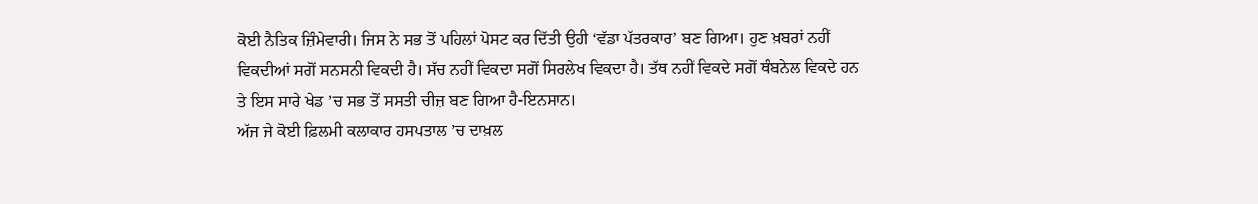ਕੋਈ ਨੈਤਿਕ ਜ਼ਿੰਮੇਵਾਰੀ। ਜਿਸ ਨੇ ਸਭ ਤੋਂ ਪਹਿਲਾਂ ਪੋਸਟ ਕਰ ਦਿੱਤੀ ਉਹੀ ‘ਵੱਡਾ ਪੱਤਰਕਾਰ’ ਬਣ ਗਿਆ। ਹੁਣ ਖ਼ਬਰਾਂ ਨਹੀਂ ਵਿਕਦੀਆਂ ਸਗੋਂ ਸਨਸਨੀ ਵਿਕਦੀ ਹੈ। ਸੱਚ ਨਹੀਂ ਵਿਕਦਾ ਸਗੋਂ ਸਿਰਲੇਖ ਵਿਕਦਾ ਹੈ। ਤੱਥ ਨਹੀਂ ਵਿਕਦੇ ਸਗੋਂ ਥੰਬਨੇਲ ਵਿਕਦੇ ਹਨ ਤੇ ਇਸ ਸਾਰੇ ਖੇਡ ’ਚ ਸਭ ਤੋਂ ਸਸਤੀ ਚੀਜ਼ ਬਣ ਗਿਆ ਹੈ-ਇਨਸਾਨ।
ਅੱਜ ਜੇ ਕੋਈ ਫ਼ਿਲਮੀ ਕਲਾਕਾਰ ਹਸਪਤਾਲ ’ਚ ਦਾਖ਼ਲ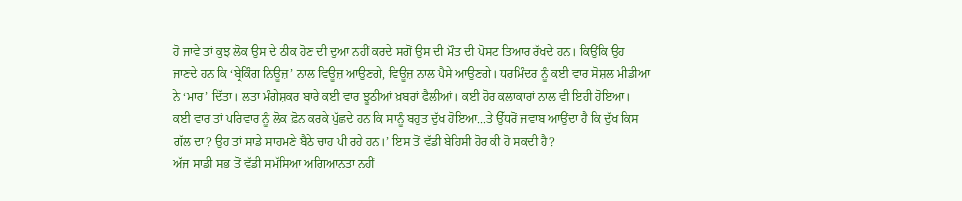ਹੋ ਜਾਵੇ ਤਾਂ ਕੁਝ ਲੋਕ ਉਸ ਦੇ ਠੀਕ ਹੋਣ ਦੀ ਦੁਆ ਨਹੀਂ ਕਰਦੇ ਸਗੋਂ ਉਸ ਦੀ ਮੌਤ ਦੀ ਪੋਸਟ ਤਿਆਰ ਰੱਖਦੇ ਹਨ। ਕਿਉਂਕਿ ਉਹ ਜਾਣਦੇ ਹਨ ਕਿ ‘ਬ੍ਰੇਕਿੰਗ ਨਿਊਜ਼’ ਨਾਲ ਵਿਊਜ਼ ਆਉਣਗੇ, ਵਿਊਜ਼ ਨਾਲ ਪੈਸੇ ਆਉਣਗੇ। ਧਰਮਿੰਦਰ ਨੂੰ ਕਈ ਵਾਰ ਸੋਸ਼ਲ ਮੀਡੀਆ ਨੇ ‘ਮਾਰ’ ਦਿੱਤਾ। ਲਤਾ ਮੰਗੇਸ਼ਕਰ ਬਾਰੇ ਕਈ ਵਾਰ ਝੂਠੀਆਂ ਖ਼ਬਰਾਂ ਫੈਲੀਆਂ। ਕਈ ਹੋਰ ਕਲਾਕਾਰਾਂ ਨਾਲ ਵੀ ਇਹੀ ਹੋਇਆ। ਕਈ ਵਾਰ ਤਾਂ ਪਰਿਵਾਰ ਨੂੰ ਲੋਕ ਫ਼ੋਨ ਕਰਕੇ ਪੁੱਛਦੇ ਹਨ ਕਿ ਸਾਨੂੰ ਬਹੁਤ ਦੁੱਖ ਹੋਇਆ...ਤੇ ਉੱਧਰੋਂ ਜਵਾਬ ਆਉਂਦਾ ਹੈ ਕਿ ਦੁੱਖ ਕਿਸ ਗੱਲ ਦਾ? ਉਹ ਤਾਂ ਸਾਡੇ ਸਾਹਮਣੇ ਬੈਠੇ ਚਾਹ ਪੀ ਰਹੇ ਹਨ।’ ਇਸ ਤੋਂ ਵੱਡੀ ਬੇਹਿਸੀ ਹੋਰ ਕੀ ਹੋ ਸਕਦੀ ਹੈ?
ਅੱਜ ਸਾਡੀ ਸਭ ਤੋਂ ਵੱਡੀ ਸਮੱਸਿਆ ਅਗਿਆਨਤਾ ਨਹੀਂ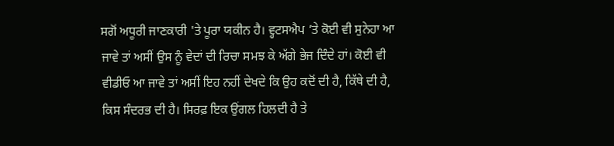ਸਗੋਂ ਅਧੂਰੀ ਜਾਣਕਾਰੀ 'ਤੇ ਪੂਰਾ ਯਕੀਨ ਹੈ। ਵ੍ਹਟਸਐਪ ’ਤੇ ਕੋਈ ਵੀ ਸੁਨੇਹਾ ਆ ਜਾਵੇ ਤਾਂ ਅਸੀਂ ਉਸ ਨੂੰ ਵੇਦਾਂ ਦੀ ਰਿਚਾ ਸਮਝ ਕੇ ਅੱਗੇ ਭੇਜ ਦਿੰਦੇ ਹਾਂ। ਕੋਈ ਵੀ ਵੀਡੀਓ ਆ ਜਾਵੇ ਤਾਂ ਅਸੀਂ ਇਹ ਨਹੀਂ ਦੇਖਦੇ ਕਿ ਉਹ ਕਦੋਂ ਦੀ ਹੈ, ਕਿੱਥੇ ਦੀ ਹੈ, ਕਿਸ ਸੰਦਰਭ ਦੀ ਹੈ। ਸਿਰਫ਼ ਇਕ ਉਂਗਲ ਹਿਲਦੀ ਹੈ ਤੇ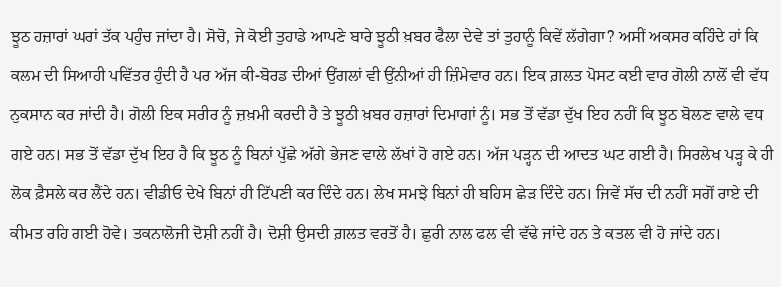ਝੂਠ ਹਜ਼ਾਰਾਂ ਘਰਾਂ ਤੱਕ ਪਹੁੰਚ ਜਾਂਦਾ ਹੈ। ਸੋਚੋ, ਜੇ ਕੋਈ ਤੁਹਾਡੇ ਆਪਣੇ ਬਾਰੇ ਝੂਠੀ ਖ਼ਬਰ ਫੈਲਾ ਦੇਵੇ ਤਾਂ ਤੁਹਾਨੂੰ ਕਿਵੇਂ ਲੱਗੇਗਾ? ਅਸੀਂ ਅਕਸਰ ਕਹਿੰਦੇ ਹਾਂ ਕਿ ਕਲਮ ਦੀ ਸਿਆਹੀ ਪਵਿੱਤਰ ਹੁੰਦੀ ਹੈ ਪਰ ਅੱਜ ਕੀ-ਬੋਰਡ ਦੀਆਂ ਉਂਗਲਾਂ ਵੀ ਉਂਨੀਆਂ ਹੀ ਜ਼ਿੰਮੇਵਾਰ ਹਨ। ਇਕ ਗ਼ਲਤ ਪੋਸਟ ਕਈ ਵਾਰ ਗੋਲੀ ਨਾਲੋਂ ਵੀ ਵੱਧ ਨੁਕਸਾਨ ਕਰ ਜਾਂਦੀ ਹੈ। ਗੋਲੀ ਇਕ ਸਰੀਰ ਨੂੰ ਜ਼ਖ਼ਮੀ ਕਰਦੀ ਹੈ ਤੇ ਝੂਠੀ ਖ਼ਬਰ ਹਜ਼ਾਰਾਂ ਦਿਮਾਗਾਂ ਨੂੰ। ਸਭ ਤੋਂ ਵੱਡਾ ਦੁੱਖ ਇਹ ਨਹੀਂ ਕਿ ਝੂਠ ਬੋਲਣ ਵਾਲੇ ਵਧ ਗਏ ਹਨ। ਸਭ ਤੋਂ ਵੱਡਾ ਦੁੱਖ ਇਹ ਹੈ ਕਿ ਝੂਠ ਨੂੰ ਬਿਨਾਂ ਪੁੱਛੇ ਅੱਗੇ ਭੇਜਣ ਵਾਲੇ ਲੱਖਾਂ ਹੋ ਗਏ ਹਨ। ਅੱਜ ਪੜ੍ਹਨ ਦੀ ਆਦਤ ਘਟ ਗਈ ਹੈ। ਸਿਰਲੇਖ ਪੜ੍ਹ ਕੇ ਹੀ ਲੋਕ ਫ਼ੈਸਲੇ ਕਰ ਲੈਂਦੇ ਹਨ। ਵੀਡੀਓ ਦੇਖੇ ਬਿਨਾਂ ਹੀ ਟਿੱਪਣੀ ਕਰ ਦਿੰਦੇ ਹਨ। ਲੇਖ ਸਮਝੇ ਬਿਨਾਂ ਹੀ ਬਹਿਸ ਛੇੜ ਦਿੰਦੇ ਹਨ। ਜਿਵੇਂ ਸੱਚ ਦੀ ਨਹੀਂ ਸਗੋਂ ਰਾਏ ਦੀ ਕੀਮਤ ਰਹਿ ਗਈ ਹੋਵੇ। ਤਕਨਾਲੋਜੀ ਦੋਸ਼ੀ ਨਹੀਂ ਹੈ। ਦੋਸ਼ੀ ਉਸਦੀ ਗ਼ਲਤ ਵਰਤੋਂ ਹੈ। ਛੁਰੀ ਨਾਲ ਫਲ ਵੀ ਵੱਢੇ ਜਾਂਦੇ ਹਨ ਤੇ ਕਤਲ ਵੀ ਹੋ ਜਾਂਦੇ ਹਨ।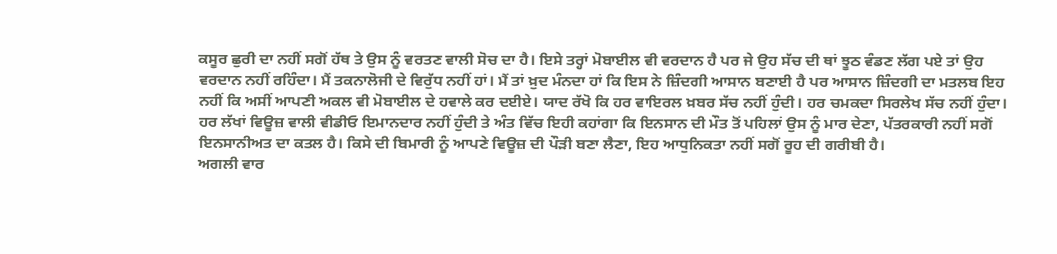ਕਸੂਰ ਛੁਰੀ ਦਾ ਨਹੀਂ ਸਗੋਂ ਹੱਥ ਤੇ ਉਸ ਨੂੰ ਵਰਤਣ ਵਾਲੀ ਸੋਚ ਦਾ ਹੈ। ਇਸੇ ਤਰ੍ਹਾਂ ਮੋਬਾਈਲ ਵੀ ਵਰਦਾਨ ਹੈ ਪਰ ਜੇ ਉਹ ਸੱਚ ਦੀ ਥਾਂ ਝੂਠ ਵੰਡਣ ਲੱਗ ਪਏ ਤਾਂ ਉਹ ਵਰਦਾਨ ਨਹੀਂ ਰਹਿੰਦਾ। ਮੈਂ ਤਕਨਾਲੋਜੀ ਦੇ ਵਿਰੁੱਧ ਨਹੀਂ ਹਾਂ। ਮੈਂ ਤਾਂ ਖ਼ੁਦ ਮੰਨਦਾ ਹਾਂ ਕਿ ਇਸ ਨੇ ਜ਼ਿੰਦਗੀ ਆਸਾਨ ਬਣਾਈ ਹੈ ਪਰ ਆਸਾਨ ਜ਼ਿੰਦਗੀ ਦਾ ਮਤਲਬ ਇਹ ਨਹੀਂ ਕਿ ਅਸੀਂ ਆਪਣੀ ਅਕਲ ਵੀ ਮੋਬਾਈਲ ਦੇ ਹਵਾਲੇ ਕਰ ਦਈਏ। ਯਾਦ ਰੱਖੋ ਕਿ ਹਰ ਵਾਇਰਲ ਖ਼ਬਰ ਸੱਚ ਨਹੀਂ ਹੁੰਦੀ। ਹਰ ਚਮਕਦਾ ਸਿਰਲੇਖ ਸੱਚ ਨਹੀਂ ਹੁੰਦਾ। ਹਰ ਲੱਖਾਂ ਵਿਊਜ਼ ਵਾਲੀ ਵੀਡੀਓ ਇਮਾਨਦਾਰ ਨਹੀਂ ਹੁੰਦੀ ਤੇ ਅੰਤ ਵਿੱਚ ਇਹੀ ਕਹਾਂਗਾ ਕਿ ਇਨਸਾਨ ਦੀ ਮੌਤ ਤੋਂ ਪਹਿਲਾਂ ਉਸ ਨੂੰ ਮਾਰ ਦੇਣਾ, ਪੱਤਰਕਾਰੀ ਨਹੀਂ ਸਗੋਂ ਇਨਸਾਨੀਅਤ ਦਾ ਕਤਲ ਹੈ। ਕਿਸੇ ਦੀ ਬਿਮਾਰੀ ਨੂੰ ਆਪਣੇ ਵਿਊਜ਼ ਦੀ ਪੌੜੀ ਬਣਾ ਲੈਣਾ, ਇਹ ਆਧੁਨਿਕਤਾ ਨਹੀਂ ਸਗੋਂ ਰੂਹ ਦੀ ਗਰੀਬੀ ਹੈ।
ਅਗਲੀ ਵਾਰ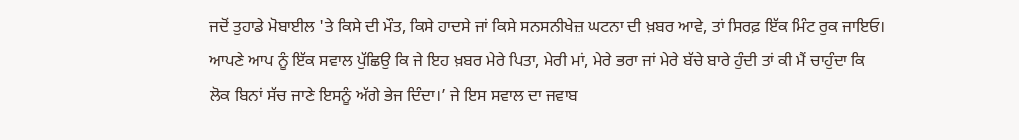ਜਦੋਂ ਤੁਹਾਡੇ ਮੋਬਾਈਲ 'ਤੇ ਕਿਸੇ ਦੀ ਮੌਤ, ਕਿਸੇ ਹਾਦਸੇ ਜਾਂ ਕਿਸੇ ਸਨਸਨੀਖੇਜ਼ ਘਟਨਾ ਦੀ ਖ਼ਬਰ ਆਵੇ, ਤਾਂ ਸਿਰਫ਼ ਇੱਕ ਮਿੰਟ ਰੁਕ ਜਾਇਓ। ਆਪਣੇ ਆਪ ਨੂੰ ਇੱਕ ਸਵਾਲ ਪੁੱਛਿਉ ਕਿ ਜੇ ਇਹ ਖ਼ਬਰ ਮੇਰੇ ਪਿਤਾ, ਮੇਰੀ ਮਾਂ, ਮੇਰੇ ਭਰਾ ਜਾਂ ਮੇਰੇ ਬੱਚੇ ਬਾਰੇ ਹੁੰਦੀ ਤਾਂ ਕੀ ਮੈਂ ਚਾਹੁੰਦਾ ਕਿ ਲੋਕ ਬਿਨਾਂ ਸੱਚ ਜਾਣੇ ਇਸਨੂੰ ਅੱਗੇ ਭੇਜ ਦਿੰਦਾ।’ ਜੇ ਇਸ ਸਵਾਲ ਦਾ ਜਵਾਬ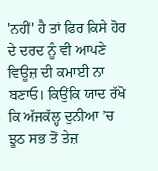'ਨਹੀਂ' ਹੈ ਤਾਂ ਫਿਰ ਕਿਸੇ ਹੋਰ ਦੇ ਦਰਦ ਨੂੰ ਵੀ ਆਪਣੇ ਵਿਊਜ਼ ਦੀ ਕਮਾਈ ਨਾ ਬਣਾਓ। ਕਿਉਂਕਿ ਯਾਦ ਰੱਖੋ ਕਿ ਅੱਜਕੱਲ੍ਹ ਦੁਨੀਆ ’ਚ ਝੂਠ ਸਭ ਤੋਂ ਤੇਜ਼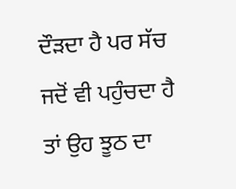ਦੌੜਦਾ ਹੈ ਪਰ ਸੱਚ ਜਦੋਂ ਵੀ ਪਹੁੰਚਦਾ ਹੈ ਤਾਂ ਉਹ ਝੂਠ ਦਾ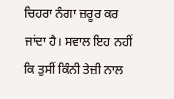ਚਿਹਰਾ ਨੰਗਾ ਜ਼ਰੂਰ ਕਰ ਜਾਂਦਾ ਹੈ। ਸਵਾਲ ਇਹ ਨਹੀਂ ਕਿ ਤੁਸੀਂ ਕਿੰਨੀ ਤੇਜ਼ੀ ਨਾਲ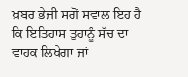ਖ਼ਬਰ ਭੇਜੀ ਸਗੋਂ ਸਵਾਲ ਇਹ ਹੈ ਕਿ ਇਤਿਹਾਸ ਤੁਹਾਨੂੰ ਸੱਚ ਦਾ ਵਾਹਕ ਲਿਖੇਗਾ ਜਾਂ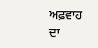ਅਫ਼ਵਾਹ ਦਾ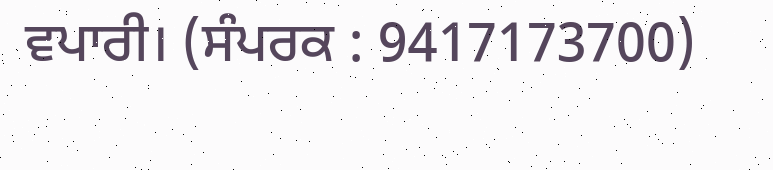ਵਪਾਰੀ। (ਸੰਪਰਕ : 9417173700)